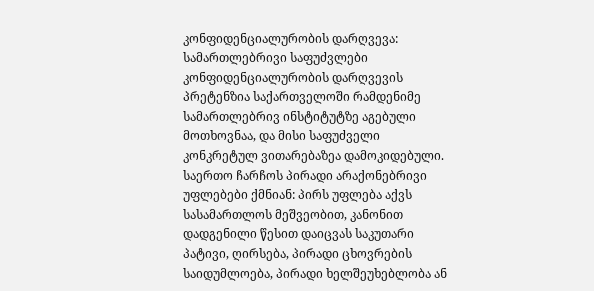კონფიდენციალურობის დარღვევა: სამართლებრივი საფუძვლები
კონფიდენციალურობის დარღვევის პრეტენზია საქართველოში რამდენიმე სამართლებრივ ინსტიტუტზე აგებული მოთხოვნაა, და მისი საფუძველი კონკრეტულ ვითარებაზეა დამოკიდებული. საერთო ჩარჩოს პირადი არაქონებრივი უფლებები ქმნიან: პირს უფლება აქვს სასამართლოს მეშვეობით, კანონით დადგენილი წესით დაიცვას საკუთარი პატივი, ღირსება, პირადი ცხოვრების საიდუმლოება, პირადი ხელშეუხებლობა ან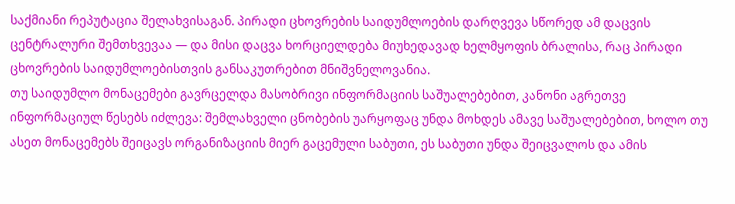საქმიანი რეპუტაცია შელახვისაგან. პირადი ცხოვრების საიდუმლოების დარღვევა სწორედ ამ დაცვის ცენტრალური შემთხვევაა — და მისი დაცვა ხორციელდება მიუხედავად ხელმყოფის ბრალისა, რაც პირადი ცხოვრების საიდუმლოებისთვის განსაკუთრებით მნიშვნელოვანია.
თუ საიდუმლო მონაცემები გავრცელდა მასობრივი ინფორმაციის საშუალებებით, კანონი აგრეთვე ინფორმაციულ წესებს იძლევა: შემლახველი ცნობების უარყოფაც უნდა მოხდეს ამავე საშუალებებით, ხოლო თუ ასეთ მონაცემებს შეიცავს ორგანიზაციის მიერ გაცემული საბუთი, ეს საბუთი უნდა შეიცვალოს და ამის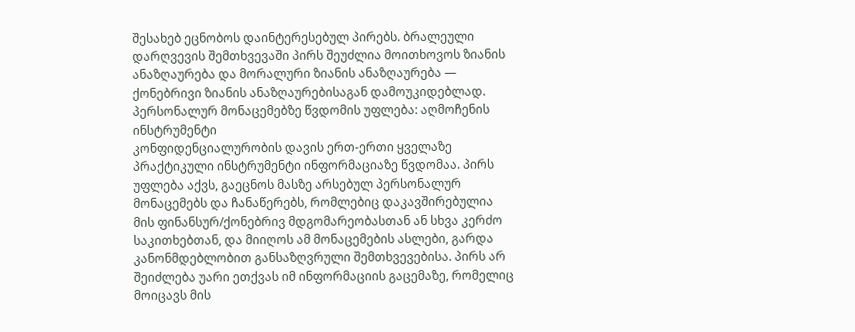შესახებ ეცნობოს დაინტერესებულ პირებს. ბრალეული დარღვევის შემთხვევაში პირს შეუძლია მოითხოვოს ზიანის ანაზღაურება და მორალური ზიანის ანაზღაურება — ქონებრივი ზიანის ანაზღაურებისაგან დამოუკიდებლად.
პერსონალურ მონაცემებზე წვდომის უფლება: აღმოჩენის ინსტრუმენტი
კონფიდენციალურობის დავის ერთ-ერთი ყველაზე პრაქტიკული ინსტრუმენტი ინფორმაციაზე წვდომაა. პირს უფლება აქვს, გაეცნოს მასზე არსებულ პერსონალურ მონაცემებს და ჩანაწერებს, რომლებიც დაკავშირებულია მის ფინანსურ/ქონებრივ მდგომარეობასთან ან სხვა კერძო საკითხებთან, და მიიღოს ამ მონაცემების ასლები, გარდა კანონმდებლობით განსაზღვრული შემთხვევებისა. პირს არ შეიძლება უარი ეთქვას იმ ინფორმაციის გაცემაზე, რომელიც მოიცავს მის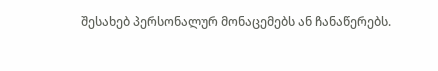შესახებ პერსონალურ მონაცემებს ან ჩანაწერებს.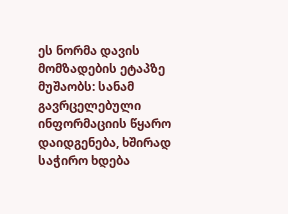ეს ნორმა დავის მომზადების ეტაპზე მუშაობს: სანამ გავრცელებული ინფორმაციის წყარო დაიდგენება, ხშირად საჭირო ხდება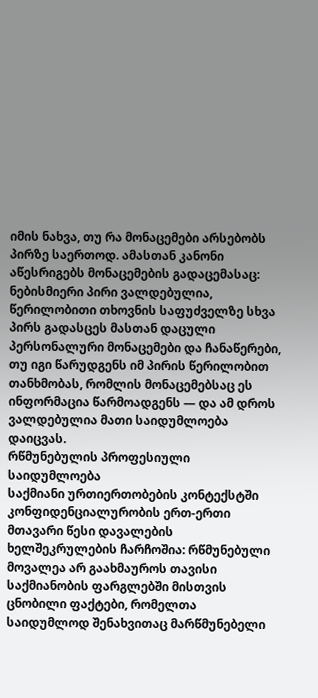იმის ნახვა, თუ რა მონაცემები არსებობს პირზე საერთოდ. ამასთან კანონი აწესრიგებს მონაცემების გადაცემასაც: ნებისმიერი პირი ვალდებულია, წერილობითი თხოვნის საფუძველზე სხვა პირს გადასცეს მასთან დაცული პერსონალური მონაცემები და ჩანაწერები, თუ იგი წარუდგენს იმ პირის წერილობით თანხმობას, რომლის მონაცემებსაც ეს ინფორმაცია წარმოადგენს — და ამ დროს ვალდებულია მათი საიდუმლოება დაიცვას.
რწმუნებულის პროფესიული საიდუმლოება
საქმიანი ურთიერთობების კონტექსტში კონფიდენციალურობის ერთ-ერთი მთავარი წესი დავალების ხელშეკრულების ჩარჩოშია: რწმუნებული მოვალეა არ გაახმაუროს თავისი საქმიანობის ფარგლებში მისთვის ცნობილი ფაქტები, რომელთა საიდუმლოდ შენახვითაც მარწმუნებელი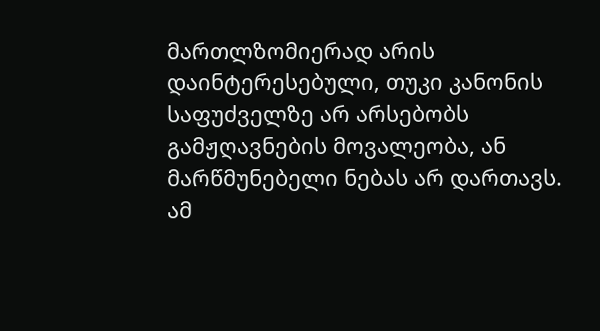მართლზომიერად არის დაინტერესებული, თუკი კანონის საფუძველზე არ არსებობს გამჟღავნების მოვალეობა, ან მარწმუნებელი ნებას არ დართავს.
ამ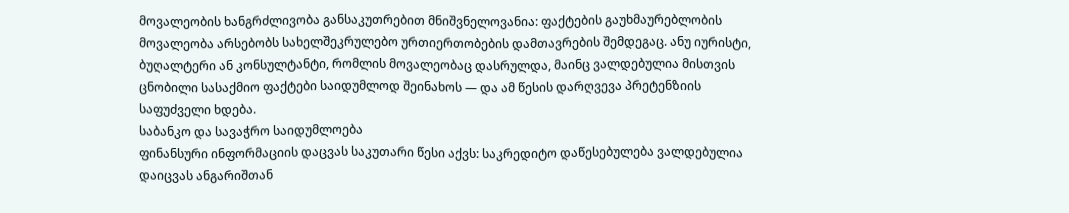მოვალეობის ხანგრძლივობა განსაკუთრებით მნიშვნელოვანია: ფაქტების გაუხმაურებლობის მოვალეობა არსებობს სახელშეკრულებო ურთიერთობების დამთავრების შემდეგაც. ანუ იურისტი, ბუღალტერი ან კონსულტანტი, რომლის მოვალეობაც დასრულდა, მაინც ვალდებულია მისთვის ცნობილი სასაქმიო ფაქტები საიდუმლოდ შეინახოს — და ამ წესის დარღვევა პრეტენზიის საფუძველი ხდება.
საბანკო და სავაჭრო საიდუმლოება
ფინანსური ინფორმაციის დაცვას საკუთარი წესი აქვს: საკრედიტო დაწესებულება ვალდებულია დაიცვას ანგარიშთან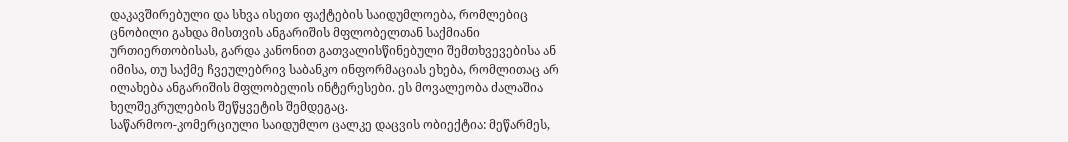დაკავშირებული და სხვა ისეთი ფაქტების საიდუმლოება, რომლებიც ცნობილი გახდა მისთვის ანგარიშის მფლობელთან საქმიანი ურთიერთობისას, გარდა კანონით გათვალისწინებული შემთხვევებისა ან იმისა, თუ საქმე ჩვეულებრივ საბანკო ინფორმაციას ეხება, რომლითაც არ ილახება ანგარიშის მფლობელის ინტერესები. ეს მოვალეობა ძალაშია ხელშეკრულების შეწყვეტის შემდეგაც.
საწარმოო-კომერციული საიდუმლო ცალკე დაცვის ობიექტია: მეწარმეს,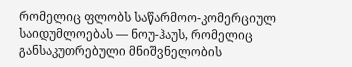რომელიც ფლობს საწარმოო-კომერციულ საიდუმლოებას — ნოუ-ჰაუს, რომელიც განსაკუთრებული მნიშვნელობის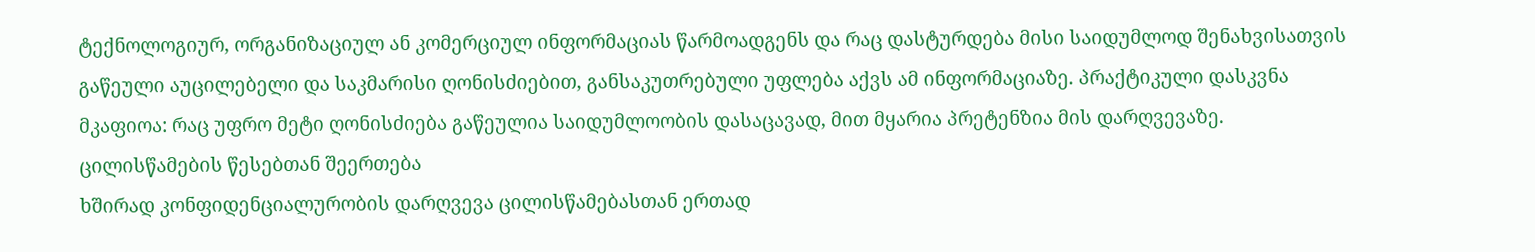ტექნოლოგიურ, ორგანიზაციულ ან კომერციულ ინფორმაციას წარმოადგენს და რაც დასტურდება მისი საიდუმლოდ შენახვისათვის გაწეული აუცილებელი და საკმარისი ღონისძიებით, განსაკუთრებული უფლება აქვს ამ ინფორმაციაზე. პრაქტიკული დასკვნა მკაფიოა: რაც უფრო მეტი ღონისძიება გაწეულია საიდუმლოობის დასაცავად, მით მყარია პრეტენზია მის დარღვევაზე.
ცილისწამების წესებთან შეერთება
ხშირად კონფიდენციალურობის დარღვევა ცილისწამებასთან ერთად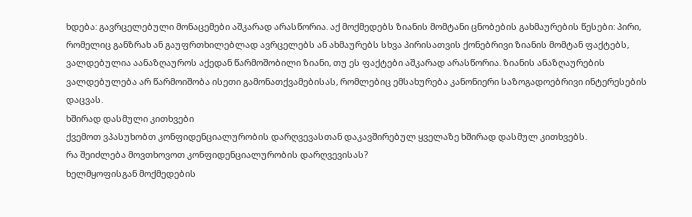ხდება: გავრცელებული მონაცემები აშკარად არასწორია. აქ მოქმედებს ზიანის მომტანი ცნობების გახმაურების წესები: პირი, რომელიც განზრახ ან გაუფრთხილებლად ავრცელებს ან ახმაურებს სხვა პირისათვის ქონებრივი ზიანის მომტან ფაქტებს, ვალდებულია აანაზღაუროს აქედან წარმოშობილი ზიანი, თუ ეს ფაქტები აშკარად არასწორია. ზიანის ანაზღაურების ვალდებულება არ წარმოიშობა ისეთი გამონათქვამებისას, რომლებიც ემსახურება კანონიერი საზოგადოებრივი ინტერესების დაცვას.
ხშირად დასმული კითხვები
ქვემოთ ვპასუხობთ კონფიდენციალურობის დარღვევასთან დაკავშირებულ ყველაზე ხშირად დასმულ კითხვებს.
რა შეიძლება მოვთხოვოთ კონფიდენციალურობის დარღვევისას?
ხელმყოფისგან მოქმედების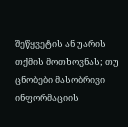შეწყვეტის ან უარის თქმის მოთხოვნას; თუ ცნობები მასობრივი ინფორმაციის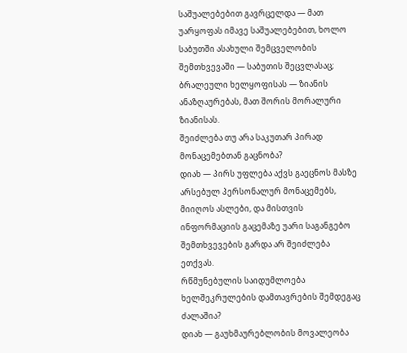საშუალებებით გავრცელდა — მათ უარყოფას იმავე საშუალებებით, ხოლო საბუთში ასახული შემცველობის შემთხვევაში — საბუთის შეცვლასაც; ბრალეული ხელყოფისას — ზიანის ანაზღაურებას, მათ შორის მორალური ზიანისას.
შეიძლება თუ არა საკუთარ პირად მონაცემებთან გაცნობა?
დიახ — პირს უფლება აქვს გაეცნოს მასზე არსებულ პერსონალურ მონაცემებს, მიიღოს ასლები, და მისთვის ინფორმაციის გაცემაზე უარი საგანგებო შემთხვევების გარდა არ შეიძლება ეთქვას.
რწმუნებულის საიდუმლოება ხელშეკრულების დამთავრების შემდეგაც ძალაშია?
დიახ — გაუხმაურებლობის მოვალეობა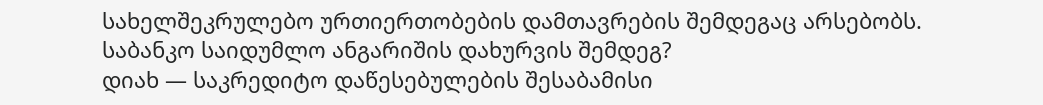სახელშეკრულებო ურთიერთობების დამთავრების შემდეგაც არსებობს.
საბანკო საიდუმლო ანგარიშის დახურვის შემდეგ?
დიახ — საკრედიტო დაწესებულების შესაბამისი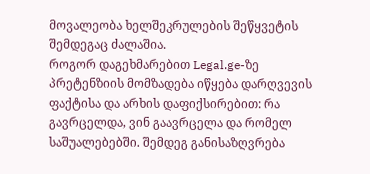მოვალეობა ხელშეკრულების შეწყვეტის შემდეგაც ძალაშია.
როგორ დაგეხმარებით Legal.ge-ზე
პრეტენზიის მომზადება იწყება დარღვევის ფაქტისა და არხის დაფიქსირებით: რა გავრცელდა, ვინ გაავრცელა და რომელ საშუალებებში. შემდეგ განისაზღვრება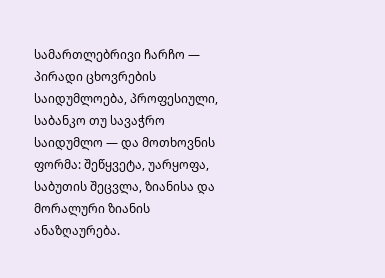სამართლებრივი ჩარჩო — პირადი ცხოვრების საიდუმლოება, პროფესიული, საბანკო თუ სავაჭრო საიდუმლო — და მოთხოვნის ფორმა: შეწყვეტა, უარყოფა, საბუთის შეცვლა, ზიანისა და მორალური ზიანის ანაზღაურება.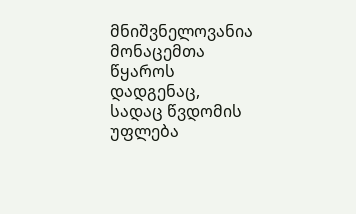მნიშვნელოვანია მონაცემთა წყაროს დადგენაც, სადაც წვდომის უფლება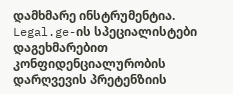დამხმარე ინსტრუმენტია. Legal.ge-ის სპეციალისტები დაგეხმარებით კონფიდენციალურობის დარღვევის პრეტენზიის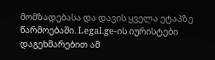მომზადებასა და დავის ყველა ეტაპზე წარმოებაში. Legal.ge-ის იურისტები დაგეხმარებით ამ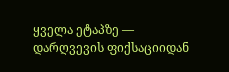ყველა ეტაპზე — დარღვევის ფიქსაციიდან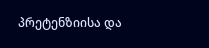პრეტენზიისა და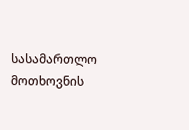სასამართლო მოთხოვნის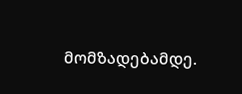მომზადებამდე.